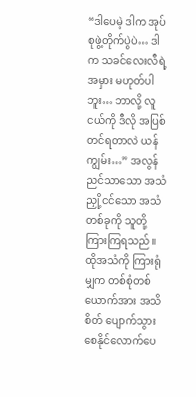“ဒါပေမဲ့ ဒါက အုပ်စုဖွဲ့တိုက်ပွဲပဲ… ဒါက သခင်လေးလီရဲ့အမှား မဟုတ်ပါဘူး… ဘာလို့ လူငယ်ကို ဒီလို အပြစ်တင်ရတာလဲ ယန်ကျွမ်း…” အလွန် ညင်သာသော အသံ ညှို့ငင်သော အသံတစ်ခုကို သူတို့ ကြားကြရသည်။ ထိုအသံကို ကြားရုံမျှက တစ်စုံတစ်ယောက်အား အသိစိတ် ပျောက်သွား စေနိုင်လောက်ပေ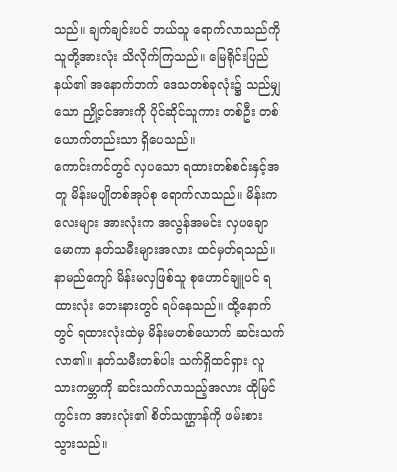သည်။ ချက်ချင်းပင် ဘယ်သူ ရောက်လာသည်ကို သူတို့အားလုံး သိလိုက်ကြသည်။ မြေရိုင်းပြည်နယ်၏ အနောက်ဘက် ဒေသတစ်ခုလုံး၌ သည်မျှသော ညှို့ငင်အားကို ပိုင်ဆိုင်သူကား တစ်ဦး တစ်ယောက်တည်းသာ ရှိပေသည်။
ကောင်းကင်တွင် လှပသော ရထားတစ်စင်းနှင့်အတူ မိန်းမပျိုတစ်အုပ်စု ရောက်လာသည်။ မိန်းကလေးများ အားလုံးက အလွန်အမင်း လှပချောမောကာ နတ်သမီးများအလား ထင်မှတ်ရသည်။ နာမည်ကျော် မိန်းမလှဖြစ်သူ စုဟောင်ချူပင် ရထားလုံး ဘေးနားတွင် ရပ်နေသည်။ ထို့နောက်တွင် ရထားလုံးထဲမှ မိန်းမတစ်ယောက် ဆင်းသက်လာ၏။ နတ်သမီးတစ်ပါး သက်ရှိထင်ရှား လူသားကမ္ဘာကို ဆင်းသက်လာသည့်အလား ထိုမြင်ကွင်းက အားလုံး၏ စိတ်သဏ္ဌာန်ကို ဖမ်းစား သွားသည်။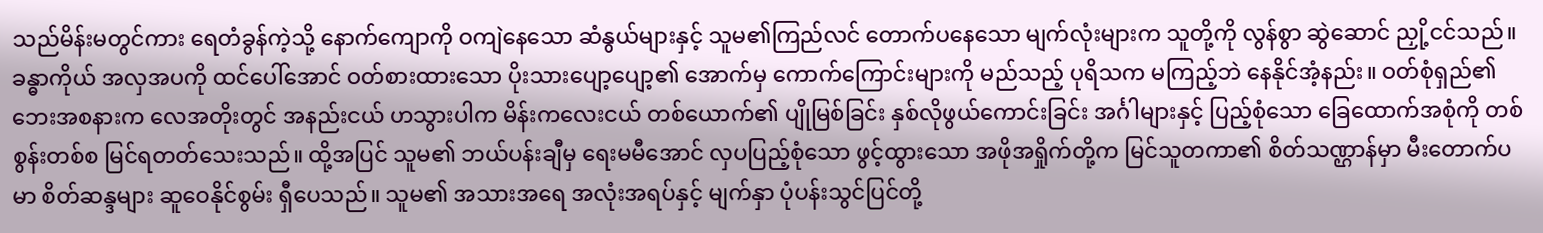သည်မိန်းမတွင်ကား ရေတံခွန်ကဲ့သို့ နောက်ကျောကို ဝကျဲနေသော ဆံနွယ်များနှင့် သူမ၏ကြည်လင် တောက်ပနေသော မျက်လုံးများက သူတို့ကို လွန်စွာ ဆွဲဆောင် ညှို့ငင်သည်။ ခန္ဓာကိုယ် အလှအပကို ထင်ပေါ်အောင် ဝတ်စားထားသော ပိုးသားပျော့ပျော့၏ အောက်မှ ကောက်ကြောင်းများကို မည်သည့် ပုရိသက မကြည့်ဘဲ နေနိုင်အံ့နည်း။ ဝတ်စုံရှည်၏ ဘေးအစနားက လေအတိုးတွင် အနည်းငယ် ဟသွားပါက မိန်းကလေးငယ် တစ်ယောက်၏ ပျိုမြစ်ခြင်း နှစ်လိုဖွယ်ကောင်းခြင်း အင်္ဂါများနှင့် ပြည့်စုံသော ခြေထောက်အစုံကို တစ်စွန်းတစ်စ မြင်ရတတ်သေးသည်။ ထို့အပြင် သူမ၏ ဘယ်ပန်းချီမှ ရေးမမီအောင် လှပပြည့်စုံသော ဖွင့်ထွားသော အဖိုအရှိုက်တို့က မြင်သူတကာ၏ စိတ်သဏ္ဌာန်မှာ မီးတောက်ပမာ စိတ်ဆန္ဒများ ဆူဝေနိုင်စွမ်း ရှီပေသည်။ သူမ၏ အသားအရေ အလုံးအရပ်နှင့် မျက်နှာ ပုံပန်းသွင်ပြင်တို့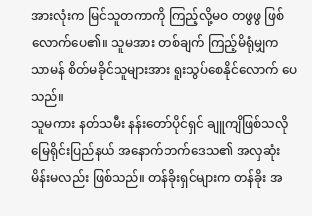အားလုံးက မြင်သူတကာကို ကြည့်လို့မဝ တဖွဖွ ဖြစ်လောက်ပေ၏။ သူမအား တစ်ချက် ကြည့်မိရုံမျှက သာမန် စိတ်မခိုင်သူများအား ရူးသွပ်စေနိုင်လောက် ပေသည်။
သူမကား နတ်သမီး နန်းတော်ပိုင်ရှင် ချူကျိဖြစ်သလို မြေရိုင်းပြည်နယ် အနောက်ဘက်ဒေသ၏ အလှဆုံးမိန်းမလည်း ဖြစ်သည်။ တန်ခိုးရှင်များက တန်ခိုး အ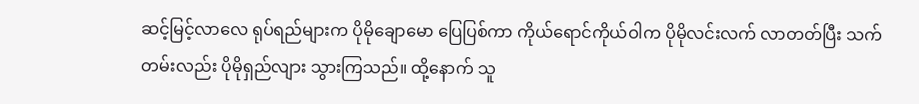ဆင့်မြင့်လာလေ ရုပ်ရည်များက ပိုမိုချောမော ပြေပြစ်ကာ ကိုယ်ရောင်ကိုယ်ဝါက ပိုမိုလင်းလက် လာတတ်ပြီး သက်တမ်းလည်း ပိုမိုရှည်လျား သွားကြသည်။ ထို့နောက် သူ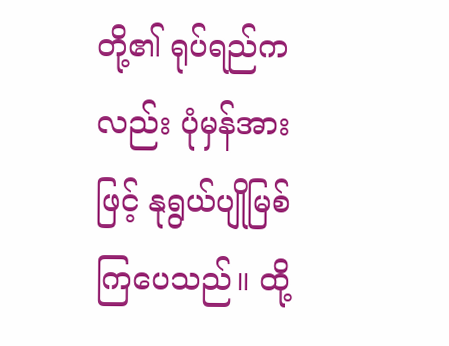တို့၏ ရုပ်ရည်ကလည်း ပုံမှန်အားဖြင့် နုရွယ်ပျိုမြစ် ကြပေသည်။ ထို့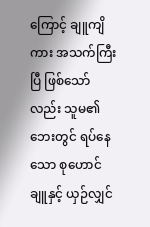ကြောင့် ချူကျိကား အသက်ကြီးပြီ ဖြစ်သော်လည်း သူမ၏ဘေးတွင် ရပ်နေသော စုဟောင်ချူနှင့် ယှဉ်လျှင်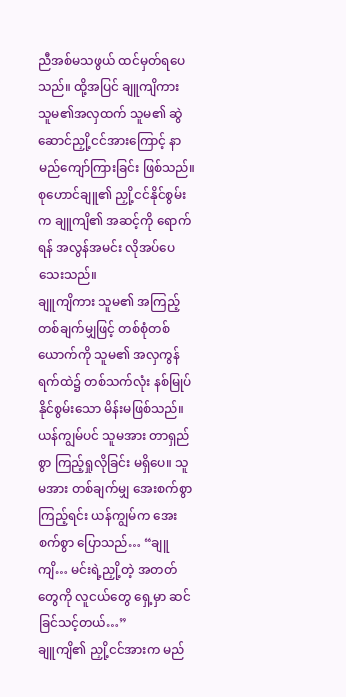ညီအစ်မသဖွယ် ထင်မှတ်ရပေသည်။ ထို့အပြင် ချူကျိကား သူမ၏အလှထက် သူမ၏ ဆွဲဆောင်ညှို့ငင်အားကြောင့် နာမည်ကျော်ကြားခြင်း ဖြစ်သည်။ စုဟောင်ချူ၏ ညှို့ငင်နိုင်စွမ်းက ချူကျိ၏ အဆင့်ကို ရောက်ရန် အလွန်အမင်း လိုအပ်ပေသေးသည်။
ချူကျိကား သူမ၏ အကြည့်တစ်ချက်မျှဖြင့် တစ်စုံတစ်ယောက်ကို သူမ၏ အလှကွန်ရက်ထဲ၌ တစ်သက်လုံး နစ်မြုပ်နိုင်စွမ်းသော မိန်းမဖြစ်သည်။ ယန်ကျွမ်ပင် သူမအား တာရှည်စွာ ကြည့်ရှုလိုခြင်း မရှိပေ။ သူမအား တစ်ချက်မျှ အေးစက်စွာ ကြည့်ရင်း ယန်ကျွမ်က အေးစက်စွာ ပြောသည်… “ချူကျိ… မင်းရဲ့ညှို့တဲ့ အတတ်တွေကို လူငယ်တွေ ရှေ့မှာ ဆင်ခြင်သင့်တယ်…”
ချူကျိ၏ ညှို့ငင်အားက မည်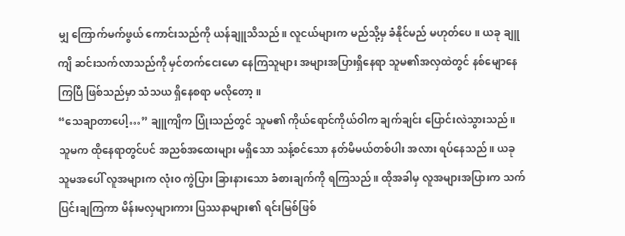မျှ ကြောက်မက်ဖွယ် ကောင်းသည်ကို ယန်ချူသိသည်။ လူငယ်များက မည်သို့မှ ခံနိုင်မည် မဟုတ်ပေ။ ယခု ချူကျိ ဆင်းသက်လာသည်ကို မှင်တက်ငေးမော နေကြသူများ အများအပြားရှိနေရာ သူမ၏အလှထဲတွင် နစ်မျောနေကြပြီ ဖြစ်သည်မှာ သံသယ ရှိနေစရာ မလိုတော့။
“သေချာတာပေါ့…” ချူကျိက ပြုံးသည်တွင် သူမ၏ ကိုယ်ရောင်ကိုယ်ဝါက ချက်ချင်း ပြောင်းလဲသွားသည်။ သူမက ထိုနေရာတွင်ပင် အညစ်အထေးများ မရှိသော သန့်စင်သော နတ်မိမယ်တစ်ပါး အလား ရပ်နေသည်။ ယခု သူမအပေါ် လူအများက လုံးဝ ကွဲပြား ခြားနားသော ခံစားချက်ကို ရကြသည်။ ထိုအခါမှ လူအများအပြားက သက်ပြင်းချကြကာ မိန်းမလှများကား ပြဿနာများ၏ ရင်းမြစ်ဖြစ်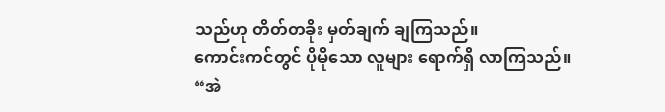သည်ဟု တိတ်တခိုး မှတ်ချက် ချကြသည်။
ကောင်းကင်တွင် ပိုမိုသော လူများ ရောက်ရှိ လာကြသည်။
“အဲ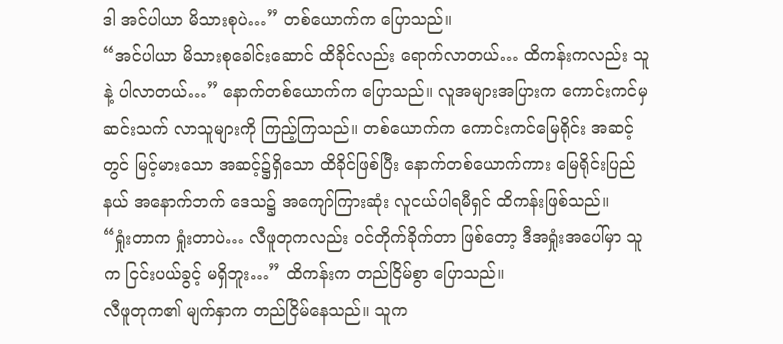ဒါ အင်ပါယာ မိသားစုပဲ…” တစ်ယောက်က ပြောသည်။
“အင်ပါယာ မိသားစုခေါင်းဆောင် ထိခိုင်လည်း ရောက်လာတယ်… ထိကန်းကလည်း သူနဲ့ ပါလာတယ်…” နောက်တစ်ယောက်က ပြောသည်။ လူအများအပြားက ကောင်းကင်မှ ဆင်းသက် လာသူများကို ကြည့်ကြသည်။ တစ်ယောက်က ကောင်းကင်မြေရိုင်း အဆင့်တွင် မြင့်မားသော အဆင့်၌ရှိသော ထိခိုင်ဖြစ်ပြီး နောက်တစ်ယောက်ကား မြေရိုင်းပြည်နယ် အနောက်ဘက် ဒေသ၌ အကျော်ကြားဆုံး လူငယ်ပါရမီရှင် ထိကန်းဖြစ်သည်။
“ရှုံးတာက ရှုံးတာပဲ… လီဖူတုကလည်း ဝင်တိုက်ခိုက်တာ ဖြစ်တော့ ဒီအရှုံးအပေါ်မှာ သူက ငြင်းပယ်ခွင့် မရှိဘူး…” ထိကန်းက တည်ငြိမ်စွာ ပြောသည်။
လီဖူတုက၏ မျက်နှာက တည်ငြိမ်နေသည်။ သူက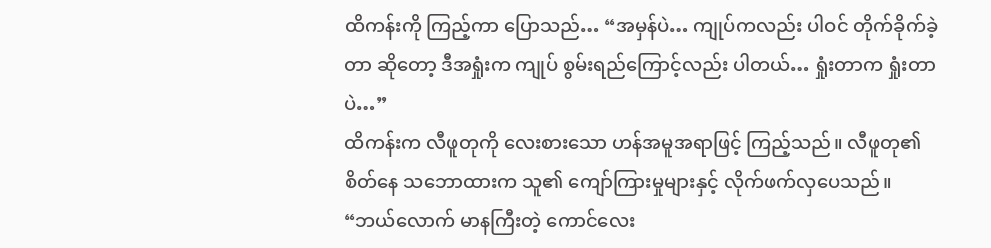ထိကန်းကို ကြည့်ကာ ပြောသည်… “အမှန်ပဲ… ကျုပ်ကလည်း ပါဝင် တိုက်ခိုက်ခဲ့တာ ဆိုတော့ ဒီအရှုံးက ကျုပ် စွမ်းရည်ကြောင့်လည်း ပါတယ်… ရှုံးတာက ရှုံးတာပဲ…”
ထိကန်းက လီဖူတုကို လေးစားသော ဟန်အမူအရာဖြင့် ကြည့်သည်။ လီဖူတု၏ စိတ်နေ သဘောထားက သူ၏ ကျော်ကြားမှုများနှင့် လိုက်ဖက်လှပေသည်။
“ဘယ်လောက် မာနကြီးတဲ့ ကောင်လေး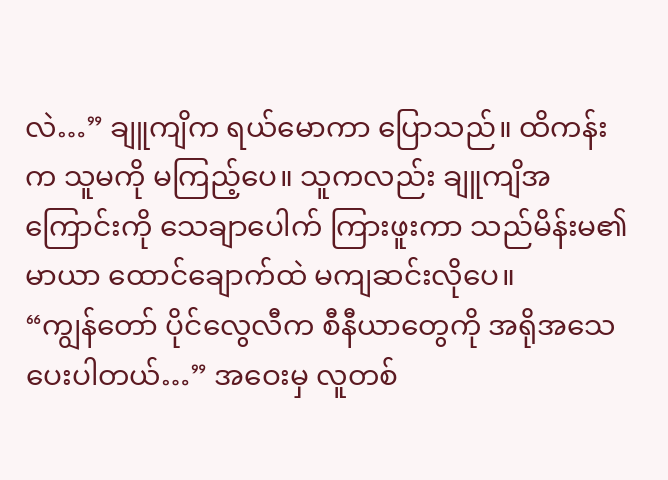လဲ…” ချူကျိက ရယ်မောကာ ပြောသည်။ ထိကန်းက သူမကို မကြည့်ပေ။ သူကလည်း ချူကျိအကြောင်းကို သေချာပေါက် ကြားဖူးကာ သည်မိန်းမ၏ မာယာ ထောင်ချောက်ထဲ မကျဆင်းလိုပေ။
“ကျွန်တော် ပိုင်လွေလီက စီနီယာတွေကို အရိုအသေ ပေးပါတယ်…” အဝေးမှ လူတစ်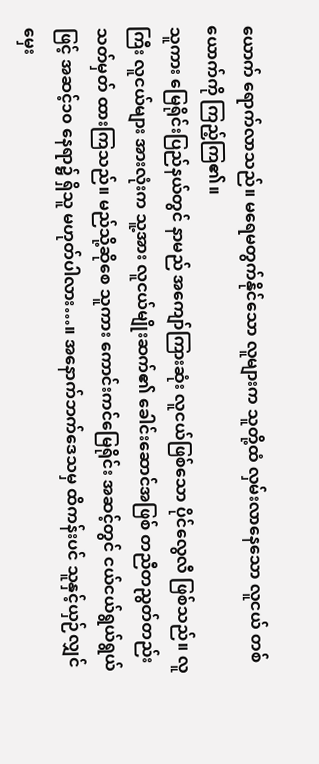ယောက် ရောက်လာသည်။ မရေမတွက်နိုင်သော လူများက သူတို့ထံ လှမ်းလာနေသော လူငယ် တစ်ယောက်ကို ကြည့်ကြ၏။
သူကား မြေရိုင်းပြည်နယ်တွင် နာမည် အကျော်ကြားဆုံး လူငယ်ဖြစ်သော ပိုင်လွေလီ ဖြစ်သည်။ လူကြီး လူငယ်များ အားလုံးက သူ့အား လူငယ်မျိုးဆက်၏ ခေါင်းဆောင်အဖြစ် တညီတညွတ်တည်း သတ်မှတ် ထားကြသည်။ မည်သို့ဆိုစေ သူကား ကောင်းကင်မြေရိုင်း အဆင့်တွင် ငယ်ငယ်ရွယ်ရွယ်ဖြင့် အဆင့်၁၀ နေရာ၌ ရှိသူ မဟုတ်ပါလား…။ အနောက်ဘက်ဒေသမှ ထိကန်းပင် သူနှင့်ယှဉ်လျှင် မှေး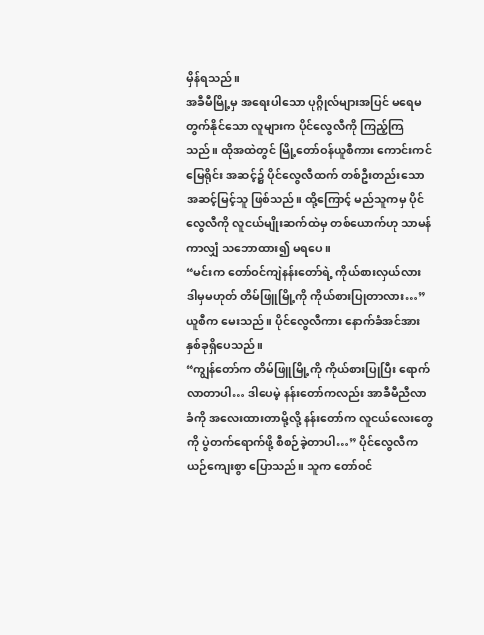မှိန်ရသည်။
အခီမီမြို့မှ အရေးပါသော ပုဂ္ဂိုလ်များအပြင် မရေမတွက်နိုင်သော လူများက ပိုင်လွေလီကို ကြည့်ကြသည်။ ထိုအထဲတွင် မြို့တော်ဝန်ယူစီကား ကောင်းကင်မြေရိုင်း အဆင့်၌ ပိုင်လွေလီထက် တစ်ဦးတည်းသော အဆင့်မြင့်သူ ဖြစ်သည်။ ထို့ကြောင့် မည်သူကမှ ပိုင်လွေလီကို လူငယ်မျိုးဆက်ထဲမှ တစ်ယောက်ဟု သာမန်ကာလျှံ သဘောထား၍ မရပေ။
“မင်းက တော်ဝင်ကျဲနန်းတော်ရဲ့ ကိုယ်စားလှယ်လား ဒါမှမဟုတ် တိမ်ဖြူမြို့ကို ကိုယ်စားပြုတာလား…” ယူစီက မေးသည်။ ပိုင်လွေလီကား နောက်ခံအင်အား နှစ်ခုရှိပေသည်။
“ကျွန်တော်က တိမ်ဖြူမြို့ကို ကိုယ်စားပြုပြီး ရောက်လာတာပါ… ဒါပေမဲ့ နန်းတော်ကလည်း အာခီမီညီလာခံကို အလေးထားတာမို့လို့ နန်းတော်က လူငယ်လေးတွေကို ပွဲတက်ရောက်ဖို့ စီစဉ်ခဲ့တာပါ…” ပိုင်လွေလီက ယဉ်ကျေးစွာ ပြောသည်။ သူက တော်ဝင်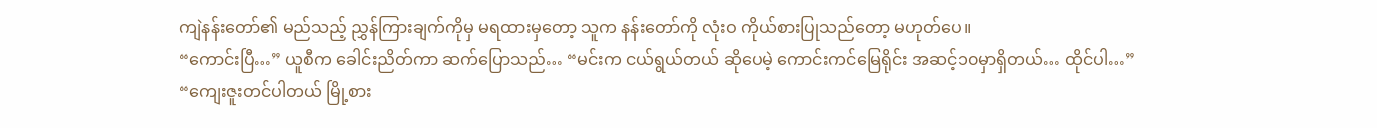ကျဲနန်းတော်၏ မည်သည့် ညွှန်ကြားချက်ကိုမှ မရထားမှတော့ သူက နန်းတော်ကို လုံးဝ ကိုယ်စားပြုသည်တော့ မဟုတ်ပေ။
“ကောင်းပြီ…” ယူစီက ခေါင်းညိတ်ကာ ဆက်ပြောသည်… “မင်းက ငယ်ရွယ်တယ် ဆိုပေမဲ့ ကောင်းကင်မြေရိုင်း အဆင့်၁၀မှာရှိတယ်… ထိုင်ပါ…”
“ကျေးဇူးတင်ပါတယ် မြို့စား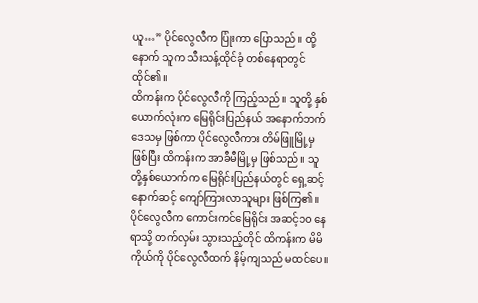ယူ…” ပိုင်လွေလီက ပြုံးကာ ပြောသည်။ ထို့နောက် သူက သီးသန့်ထိုင်ခုံ တစ်နေရာတွင် ထိုင်၏။
ထိကန်းက ပိုင်လွေလီကို ကြည့်သည်။ သူတို့ နှစ်ယောက်လုံးက မြေရိုင်းပြည်နယ် အနောက်ဘက် ဒေသမှ ဖြစ်ကာ ပိုင်လွေလီကား တိမ်ဖြူမြို့မှ ဖြစ်ပြီး ထိကန်းက အာခီမီမြို့မှ ဖြစ်သည်။ သူတို့နှစ်ယောက်က မြေရိုင်းပြည်နယ်တွင် ရှေ့ဆင့်နောက်ဆင့် ကျော်ကြားလာသူများ ဖြစ်ကြ၏။ ပိုင်လွေလီက ကောင်းကင်မြေရိုင်း အဆင့်၁၀ နေရာသို့ တက်လှမ်း သွားသည့်တိုင် ထိကန်းက မိမိကိုယ်ကို ပိုင်လွေလီထက် နိမ့်ကျသည် မထင်ပေ။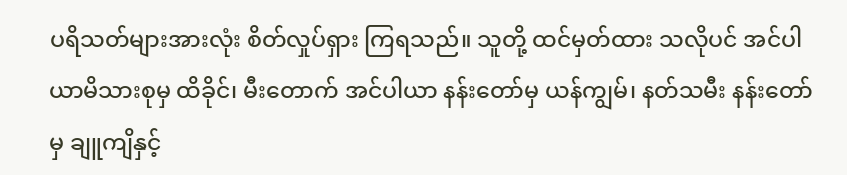ပရိသတ်များအားလုံး စိတ်လှုပ်ရှား ကြရသည်။ သူတို့ ထင်မှတ်ထား သလိုပင် အင်ပါယာမိသားစုမှ ထိခိုင်၊ မီးတောက် အင်ပါယာ နန်းတော်မှ ယန်ကျွမ်၊ နတ်သမီး နန်းတော်မှ ချူကျိနှင့်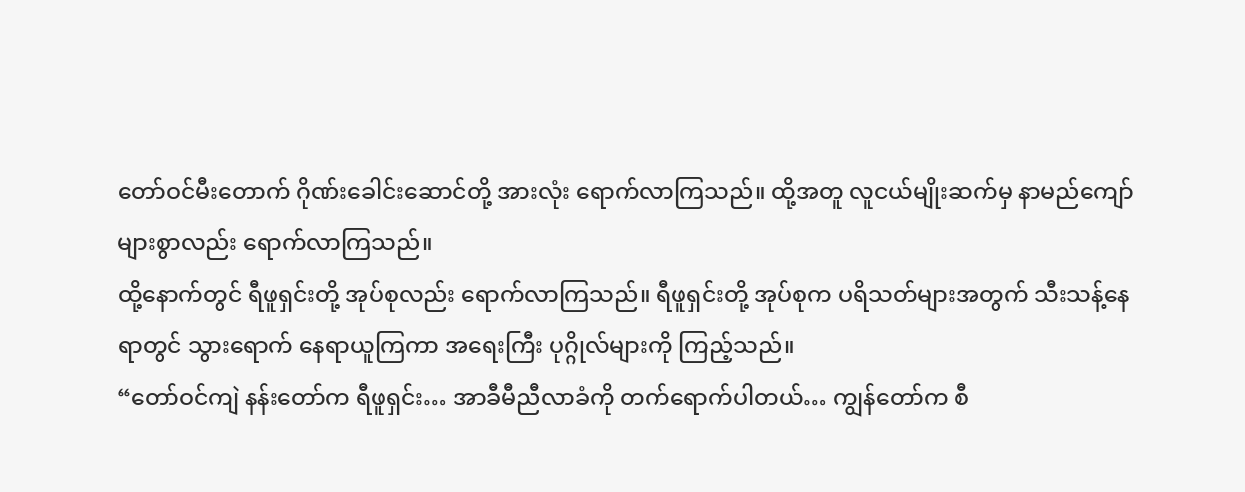တော်ဝင်မီးတောက် ဂိုဏ်းခေါင်းဆောင်တို့ အားလုံး ရောက်လာကြသည်။ ထို့အတူ လူငယ်မျိုးဆက်မှ နာမည်ကျော် များစွာလည်း ရောက်လာကြသည်။
ထို့နောက်တွင် ရီဖူရှင်းတို့ အုပ်စုလည်း ရောက်လာကြသည်။ ရီဖူရှင်းတို့ အုပ်စုက ပရိသတ်များအတွက် သီးသန့်နေရာတွင် သွားရောက် နေရာယူကြကာ အရေးကြီး ပုဂ္ဂိုလ်များကို ကြည့်သည်။
“တော်ဝင်ကျဲ နန်းတော်က ရီဖူရှင်း… အာခီမီညီလာခံကို တက်ရောက်ပါတယ်… ကျွန်တော်က စီ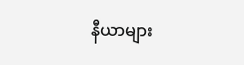နီယာများ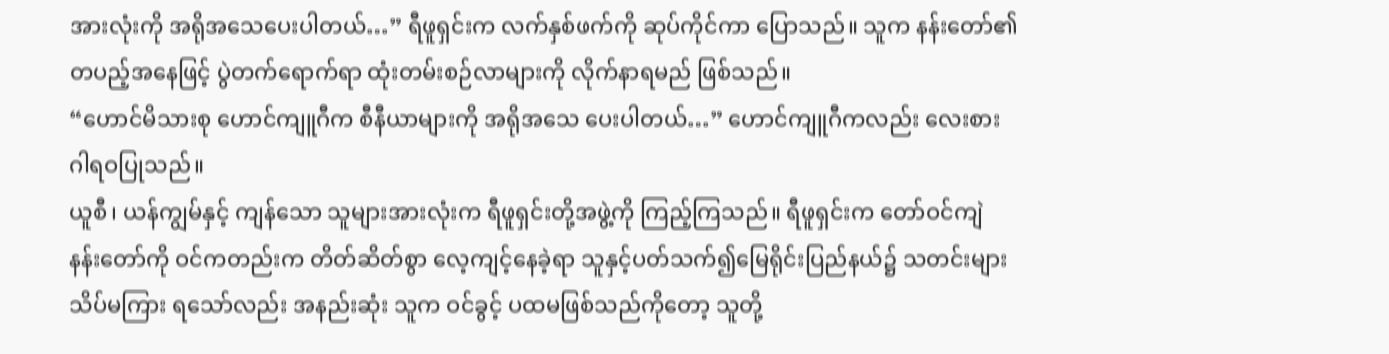အားလုံးကို အရိုအသေပေးပါတယ်…” ရီဖူရှင်းက လက်နှစ်ဖက်ကို ဆုပ်ကိုင်ကာ ပြောသည်။ သူက နန်းတော်၏ တပည့်အနေဖြင့် ပွဲတက်ရောက်ရာ ထုံးတမ်းစဉ်လာများကို လိုက်နာရမည် ဖြစ်သည်။
“ဟောင်မိသားစု ဟောင်ကျူဂီက စီနီယာများကို အရိုအသေ ပေးပါတယ်…” ဟောင်ကျူဂီကလည်း လေးစား ဂါရဝပြုသည်။
ယူစီ၊ ယန်ကျွမ်နှင့် ကျန်သော သူများအားလုံးက ရီဖူရှင်းတို့အဖွဲ့ကို ကြည့်ကြသည်။ ရီဖူရှင်းက တော်ဝင်ကျဲ နန်းတော်ကို ဝင်ကတည်းက တိတ်ဆိတ်စွာ လေ့ကျင့်နေခဲ့ရာ သူနှင့်ပတ်သက်၍မြေရိုင်းပြည်နယ်၌ သတင်းများ သိပ်မကြား ရသော်လည်း အနည်းဆုံး သူက ဝင်ခွင့် ပထမဖြစ်သည်ကိုတော့ သူတို့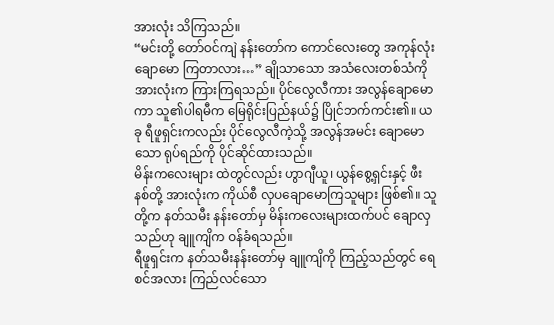အားလုံး သိကြသည်။
“မင်းတို့ တော်ဝင်ကျဲ နန်းတော်က ကောင်လေးတွေ အကုန်လုံး ချောမော ကြတာလား…” ချိုသာသော အသံလေးတစ်သံကို အားလုံးက ကြားကြရသည်။ ပိုင်လွေလီကား အလွန်ချောမောကာ သူ၏ပါရမီက မြေရိုင်းပြည်နယ်၌ ပြိုင်ဘက်ကင်း၏။ ယခု ရီဖူရှင်းကလည်း ပိုင်လွေလီကဲ့သို့ အလွန်အမင်း ချောမောသော ရုပ်ရည်ကို ပိုင်ဆိုင်ထားသည်။
မိန်းကလေးများ ထဲတွင်လည်း ဟွာဂျီယူ၊ ယွန်စွေ့ရှင်းနှင့် ဖီးနစ်တို့ အားလုံးက ကိုယ်စီ လှပချောမောကြသူများ ဖြစ်၏။ သူတို့က နတ်သမီး နန်းတော်မှ မိန်းကလေးများထက်ပင် ချောလှသည်ဟု ချူကျိက ဝန်ခံရသည်။
ရီဖူရှင်းက နတ်သမီးနန်းတော်မှ ချူကျိကို ကြည့်သည်တွင် ရေစင်အလား ကြည်လင်သော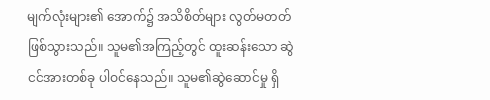မျက်လုံးများ၏ အောက်၌ အသိစိတ်များ လွတ်မတတ် ဖြစ်သွားသည်။ သူမ၏အကြည့်တွင် ထူးဆန်းသော ဆွဲငင်အားတစ်ခု ပါဝင်နေသည်။ သူမ၏ဆွဲဆောင်မှု ရှိ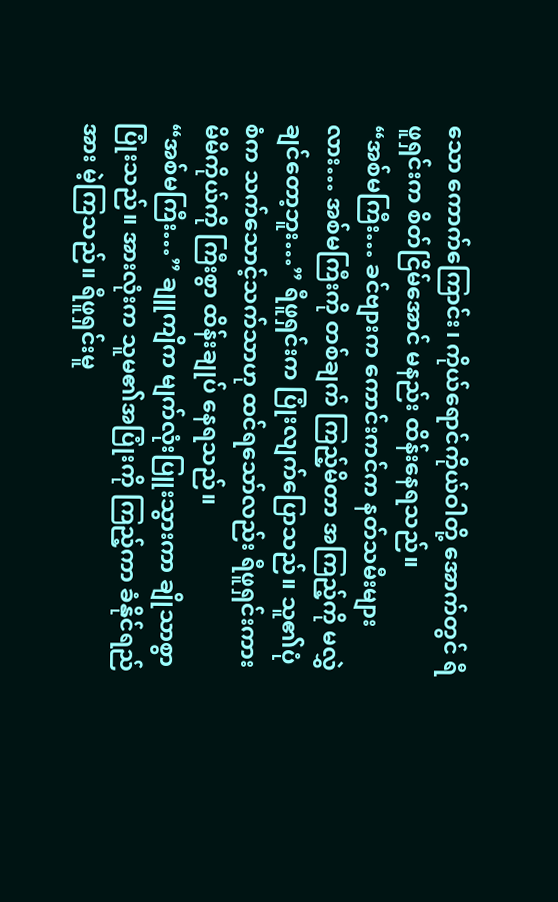သော ကောက်ကြောင်း၊ ကိုယ်ရောင်ကိုယ်ဝါတို့ အောက်တွင် ရီဖူရှင်းက စိတ်ငြိမ်အောင် မနည်း ထိန်းနေရသည်။
“အစ်မကြီး… ခင်ဗျားက ကောင်းကင်က နတ်သမီးများလား… အစ်မကြီးကို တစ်ချက် ကြည့်မိတာ အကြည့်ကို မလွှဲချင်တော့ဘူး…” ရီဖူရှင်းက ပြုံးလျက်ပြောသည်။ သူ၏ပုံစံက သက်သောင့်သက်သာဟု ထင်ရသော်လည်း ရီဖူရှင်းကား မိမိကိုယ်ကို ကြီးစွာ ထိန်းချုပ် နေရသည်။
“အစ်မကြီး…” ချူကျိက မျက်လုံးပြူးသွားကာ ချိုသာစွာ ပြုံးသည်။ အားလုံးက သူမ၏အပြုံးကို ကြည့်ကာ ခံနိုင်ရည်အား မဲ့ကြသည်။ ရီဖူရှင်းမူ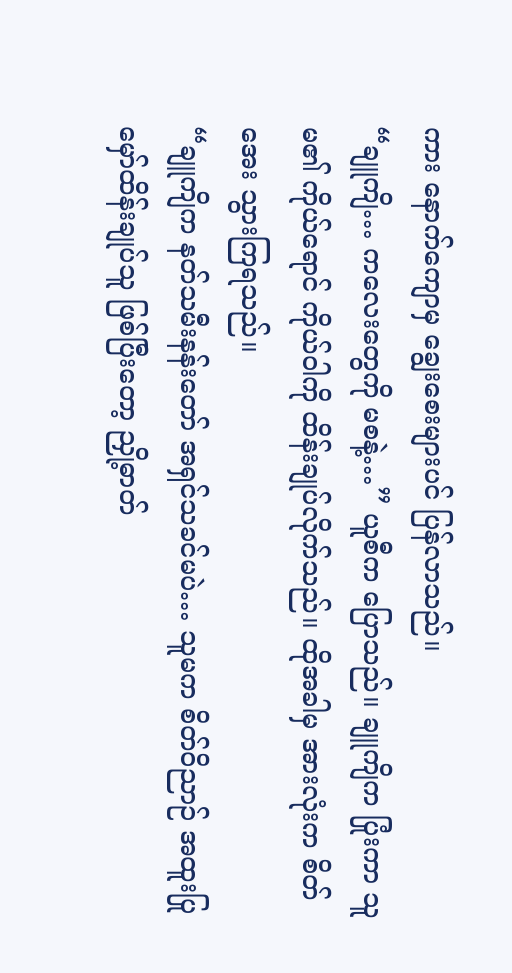ကား နောက်ကျောမှ ချွေးစေးများပင် ပြန်လာသည်။
“ချူကျိ… ကလေးတွေကို မစနဲ့…” ယူစီက ပြောသည်။ ချူကျိက ပြုံးကာ သူမ၏ ကိုယ်ရောင် ကိုယ်ဝါကို ထိန်းချုပ်လိုက်သည်။ ထိုအခါမှ အားလုံးက စိတ်အေး သွားကြရသည်။
“ချူကျိက နတ်သမီးနန်းတော် အရှင်သခင်မပဲ… သူမက စိတ်ဝိညာဉ် အထူးပြု မှော်ထိန်းချုပ်သူ ဖြစ်ပြီးတော့ ညှို့ဓာတ်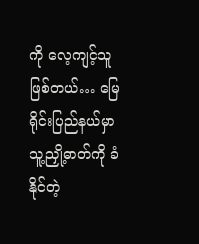ကို လေ့ကျင့်သူဖြစ်တယ်… မြေရိုင်းပြည်နယ်မှာ သူ့ညှို့ဓာတ်ကို ခံနိုင်တဲ့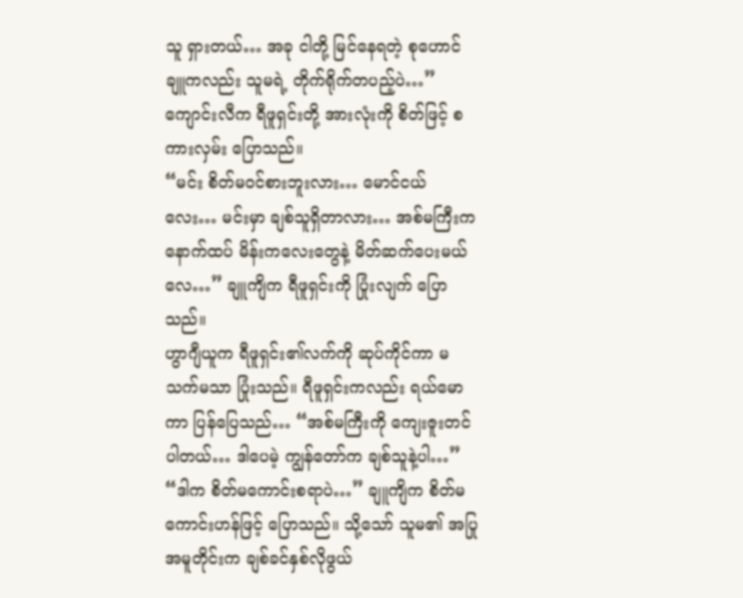သူ ရှားတယ်… အခု ငါတို့ မြင်နေရတဲ့ စုဟောင်ချူကလည်း သူမရဲ့ တိုက်ရိုက်တပည့်ပဲ…” ကျောင်းလီက ရီဖူရှင်းတို့ အားလုံးကို စိတ်ဖြင့် စကားလှမ်း ပြောသည်။
“မင်း စိတ်မဝင်စားဘူးလား… မောင်ငယ်လေး… မင်းမှာ ချစ်သူရှိတာလား… အစ်မကြီးက နောက်ထပ် မိန်းကလေးတွေနဲ့ မိတ်ဆက်ပေးမယ်လေ…” ချူကျိက ရီဖူရှင်းကို ပြုံးလျက် ပြောသည်။
ဟွာဂျီယူက ရီဖူရှင်း၏လက်ကို ဆုပ်ကိုင်ကာ မသက်မသာ ပြုံးသည်။ ရီဖူရှင်းကလည်း ရယ်မောကာ ပြန်ပြေသည်… “အစ်မကြီးကို ကျေးဇူးတင်ပါတယ်… ဒါပေမဲ့ ကျွန်တော်က ချစ်သူနဲ့ပါ…”
“ဒါက စိတ်မကောင်းစရာပဲ…” ချူကျိက စိတ်မကောင်းဟန်ဖြင့် ပြောသည်။ သို့သော် သူမ၏ အပြုအမူတိုင်းက ချစ်ခင်နှစ်လိုဖွယ်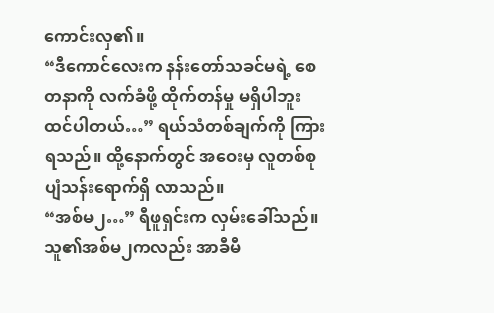ကောင်းလှ၏။
“ဒီကောင်လေးက နန်းတော်သခင်မရဲ့ စေတနာကို လက်ခံဖို့ ထိုက်တန်မှု မရှိပါဘူး ထင်ပါတယ်…” ရယ်သံတစ်ချက်ကို ကြားရသည်။ ထို့နောက်တွင် အဝေးမှ လူတစ်စု ပျံသန်းရောက်ရှိ လာသည်။
“အစ်မ၂…” ရီဖူရှင်းက လှမ်းခေါ်သည်။ သူ၏အစ်မ၂ကလည်း အာခီမီ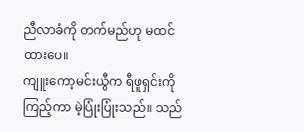ညီလာခံကို တက်မည်ဟု မထင်ထားပေ။
ကျူးကော့မင်းယွီက ရီဖူရှင်းကို ကြည့်ကာ မဲ့ပြုံးပြုံးသည်။ သည်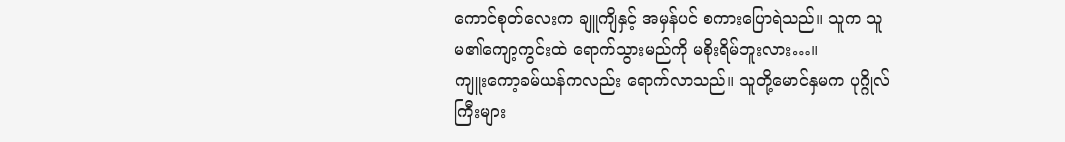ကောင်စုတ်လေးက ချူကျိနှင့် အမှန်ပင် စကားပြောရဲသည်။ သူက သူမ၏ကျော့ကွင်းထဲ ရောက်သွားမည်ကို မစိုးရိမ်ဘူးလား…။
ကျူးကော့ခမ်ယန်ကလည်း ရောက်လာသည်။ သူတို့မောင်နှမက ပုဂ္ဂိုလ်ကြီးများ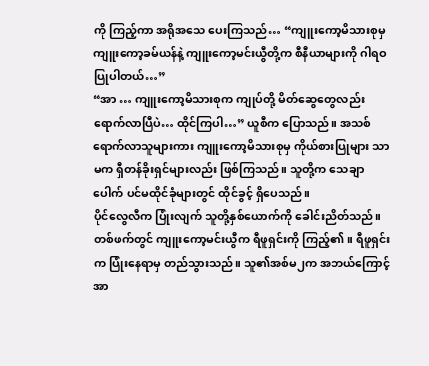ကို ကြည့်ကာ အရိုအသေ ပေးကြသည်… “ကျူးကော့မိသားစုမှ ကျူးကော့ခမ်ယန်နဲ့ ကျူးကော့မင်းယွီတို့က စီနီယာများကို ဂါရဝပြုပါတယ်…”
“အာ … ကျူးကော့မိသားစုက ကျုပ်တို့ မိတ်ဆွေတွေလည်း ရောက်လာပြီပဲ… ထိုင်ကြပါ…” ယူစီက ပြောသည်။ အသစ် ရောက်လာသူများကား ကျူးကော့မိသားစုမှ ကိုယ်စားပြုများ သာမက ရှီတန်ခိုးရှင်များလည်း ဖြစ်ကြသည်။ သူတို့က သေချာပေါက် ပင်မထိုင်ခုံများတွင် ထိုင်ခွင့် ရှိပေသည်။
ပိုင်လွေလီက ပြုံးလျက် သူတို့နှစ်ယောက်ကို ခေါင်းညိတ်သည်။ တစ်ဖက်တွင် ကျူးကော့မင်းယွီက ရီဖူရှင်းကို ကြည့်၏။ ရီဖူရှင်းက ပြုံးနေရာမှ တည်သွားသည်။ သူ၏အစ်မ၂က အဘယ်ကြောင့် အာ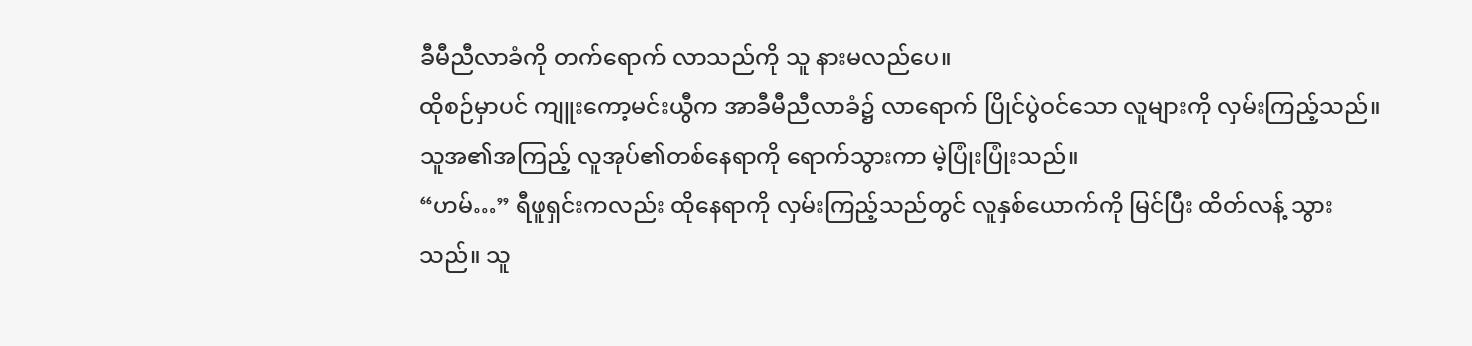ခီမီညီလာခံကို တက်ရောက် လာသည်ကို သူ နားမလည်ပေ။
ထိုစဉ်မှာပင် ကျူးကော့မင်းယွီက အာခီမီညီလာခံ၌ လာရောက် ပြိုင်ပွဲဝင်သော လူများကို လှမ်းကြည့်သည်။ သူအ၏အကြည့် လူအုပ်၏တစ်နေရာကို ရောက်သွားကာ မဲ့ပြုံးပြုံးသည်။
“ဟမ်…” ရီဖူရှင်းကလည်း ထိုနေရာကို လှမ်းကြည့်သည်တွင် လူနှစ်ယောက်ကို မြင်ပြီး ထိတ်လန့် သွားသည်။ သူ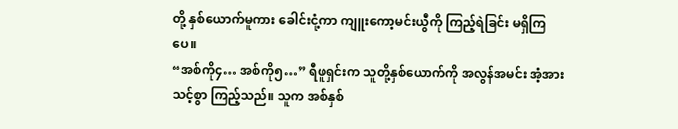တို့ နှစ်ယောက်မူကား ခေါင်းငုံ့ကာ ကျူးကော့မင်းယွီကို ကြည့်ရဲခြင်း မရှိကြပေ။
“အစ်ကို၄… အစ်ကို၅…” ရီဖူရှင်းက သူတို့နှစ်ယောက်ကို အလွန်အမင်း အံ့အားသင့်စွာ ကြည့်သည်။ သူက အစ်နှစ်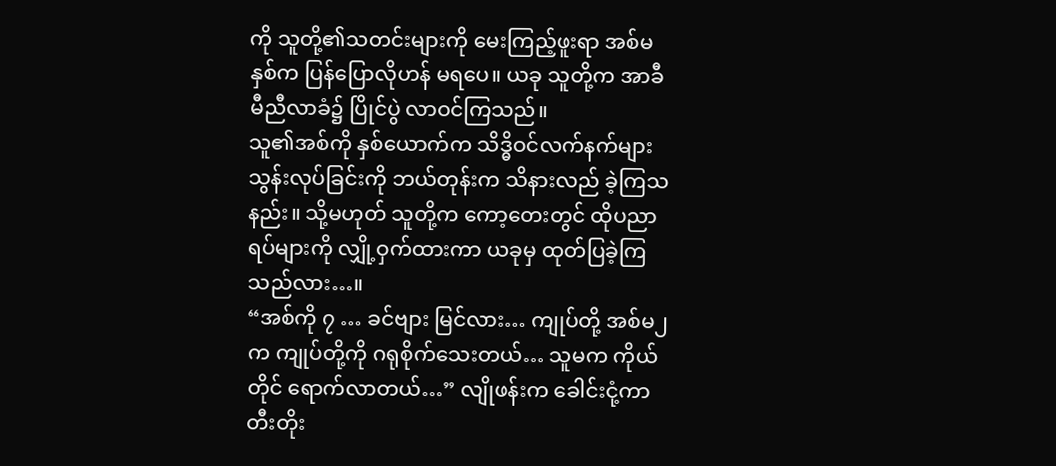ကို သူတို့၏သတင်းများကို မေးကြည့်ဖူးရာ အစ်မနှစ်က ပြန်ပြောလိုဟန် မရပေ။ ယခု သူတို့က အာခီမီညီလာခံ၌ ပြိုင်ပွဲ လာဝင်ကြသည်။
သူ၏အစ်ကို နှစ်ယောက်က သိဒ္ဓိဝင်လက်နက်များ သွန်းလုပ်ခြင်းကို ဘယ်တုန်းက သိနားလည် ခဲ့ကြသနည်း။ သို့မဟုတ် သူတို့က ကော့တေးတွင် ထိုပညာရပ်များကို လျှို့ဝှက်ထားကာ ယခုမှ ထုတ်ပြခဲ့ကြသည်လား…။
“အစ်ကို ၇ … ခင်ဗျား မြင်လား… ကျုပ်တို့ အစ်မ၂က ကျုပ်တို့ကို ဂရုစိုက်သေးတယ်… သူမက ကိုယ်တိုင် ရောက်လာတယ်…” လျိုဖန်းက ခေါင်းငုံ့ကာ တီးတိုး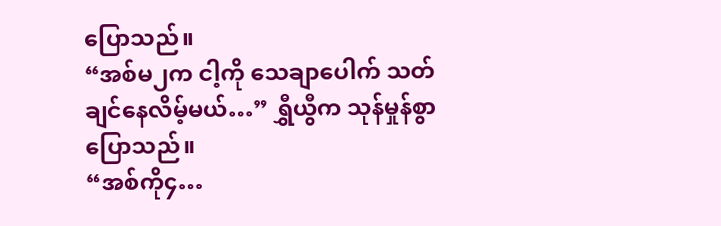ပြောသည်။
“အစ်မ၂က ငါ့ကို သေချာပေါက် သတ်ချင်နေလိမ့်မယ်…” ရွှီယွီက သုန်မှုန်စွာ ပြောသည်။
“အစ်ကို၄…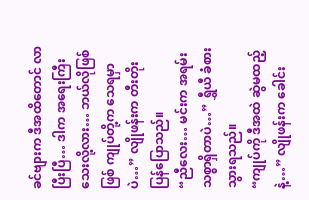ခင်ဗျားက ဒီအထိတောင် လာပြီးပြီ… ဒါက အရေးကြီးသေးလို့လား… ဘယ်လိုဖြစ်ဖြစ် ကျုပ်တို့က သေရမှာပဲ…” လျိုဖန်းက တီးတိုး ပြန်ပြောသည်။
“ညီလေး… မင်းက အရမ်းသစ္စာရှိတာပဲ…” ရွှီယီ ခံစားသွားရသည်။
“ကျုပ်ကို ဒီအထဲ ဆွဲမထည့်နဲ့…” လျိုဖန်းက ခေါင်း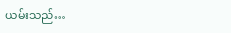ယမ်းသည်…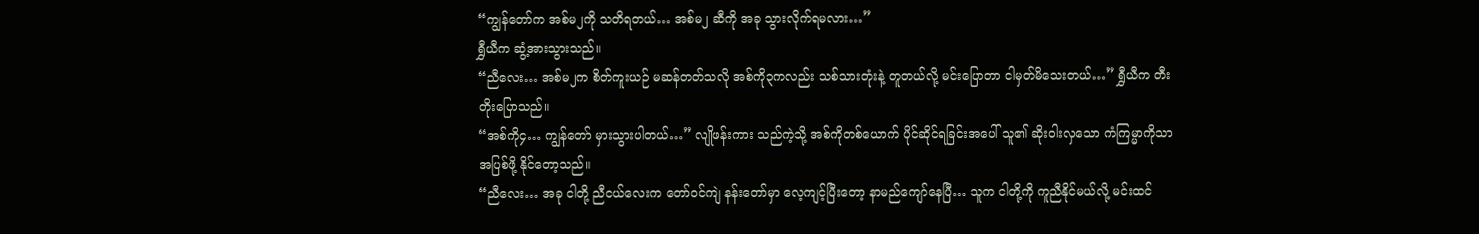“ကျွန်တော်က အစ်မ၂ကို သတိရတယ်… အစ်မ၂ ဆီကို အခု သွားလိုက်ရမလား…”
ရွှီယီက ဆွံ့အားသွားသည်။
“ညီလေး… အစ်မ၂က စိတ်ကူးယဉ် မဆန်တတ်သလို အစ်ကို၃ကလည်း သစ်သားတုံးနဲ့ တူတယ်လို့ မင်းပြောတာ ငါမှတ်မိသေးတယ်…” ရွှီယီက တီးတိုးပြောသည်။
“အစ်ကို၄… ကျွန်တော် မှားသွားပါတယ်…” လျိုဖန်းကား သည်ကဲ့သို့ အစ်ကိုတစ်ယောက် ပိုင်ဆိုင်ရခြင်းအပေါ် သူ၏ ဆိုးဝါးလှသော ကံကြမ္မာကိုသာ အပြစ်ဖို့ နိုင်တော့သည်။
“ညီလေး… အခု ငါတို့ ညီငယ်လေးက တော်ဝင်ကျဲ နန်းတော်မှာ လေ့ကျင့်ပြီးတော့ နာမည်ကျော်နေပြီ… သူက ငါတို့ကို ကူညီနိုင်မယ်လို့ မင်းထင်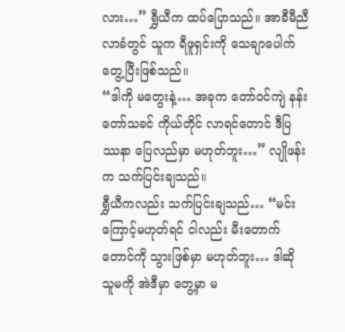လား…” ရွှီယီက ထပ်ပြောသည်။ အာခီမီညီလာခံတွင် သူက ရီဖူရှင်းကို သေချာပေါက် တွေ့ပြီးဖြစ်သည်။
“ဒါကို မတွေးနဲ့… အခုက တော်ဝင်ကျဲ နန်းတော်သခင် ကိုယ်တိုင် လာရင်တောင် ဒီပြဿနာ ပြေလည်မှာ မဟုတ်ဘူး…” လျိုဖန်းက သက်ပြင်းချသည်။
ရွှီယီကလည်း သက်ပြင်းချသည်… “မင်းကြောင့်မဟုတ်ရင် ငါလည်း မီးတောက်တောင်ကို သွားဖြစ်မှာ မဟုတ်ဘူး… ဒါဆို သူမကို အဲဒီမှာ တွေ့မှာ မ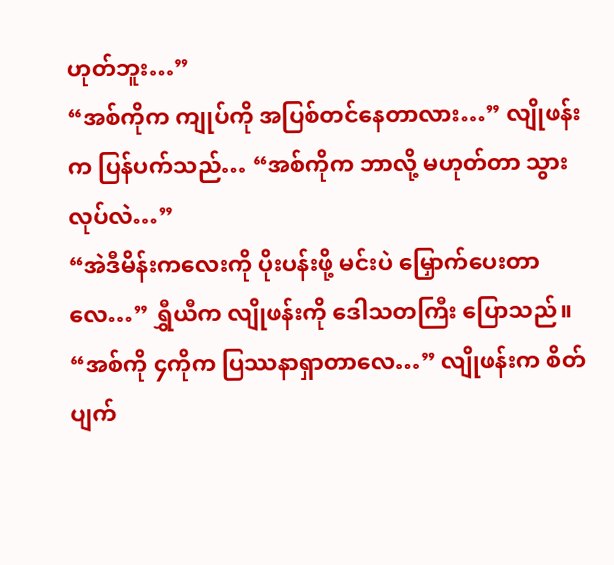ဟုတ်ဘူး…”
“အစ်ကိုက ကျုပ်ကို အပြစ်တင်နေတာလား…” လျိုဖန်းက ပြန်ပက်သည်… “အစ်ကိုက ဘာလို့ မဟုတ်တာ သွားလုပ်လဲ…”
“အဲဒီမိန်းကလေးကို ပိုးပန်းဖို့ မင်းပဲ မြှောက်ပေးတာလေ…” ရွှီယီက လျိုဖန်းကို ဒေါသတကြီး ပြောသည်။
“အစ်ကို ၄ကိုက ပြဿနာရှာတာလေ…” လျိုဖန်းက စိတ်ပျက်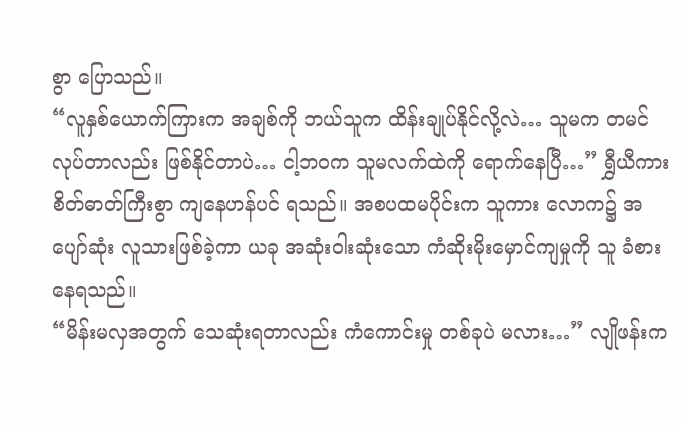စွာ ပြောသည်။
“လူနှစ်ယောက်ကြားက အချစ်ကို ဘယ်သူက ထိန်းချုပ်နိုင်လို့လဲ… သူမက တမင် လုပ်တာလည်း ဖြစ်နိုင်တာပဲ… ငါ့ဘဝက သူမလက်ထဲကို ရောက်နေပြီ…” ရွှီယီကား စိတ်ဓာတ်ကြီးစွာ ကျနေဟန်ပင် ရသည်။ အစပထမပိုင်းက သူကား လောက၌ အပျော်ဆုံး လူသားဖြစ်ခဲ့ကာ ယခု အဆုံးဝါးဆုံးသော ကံဆိုးမိုးမှောင်ကျမှုကို သူ ခံစားနေရသည်။
“မိန်းမလှအတွက် သေဆုံးရတာလည်း ကံကောင်းမှု တစ်ခုပဲ မလား…” လျိုဖန်းက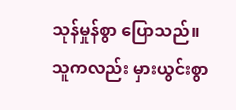သုန်မှုန်စွာ ပြောသည်။ သူကလည်း မှားယွင်းစွာ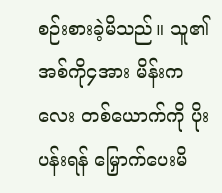စဉ်းစားခဲ့မိသည်။ သူ၏အစ်ကို၄အား မိန်းကလေး တစ်ယောက်ကို ပိုးပန်းရန် မြှောက်ပေးမိ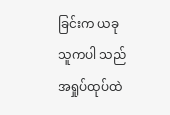ခြင်းက ယခု သူကပါ သည်အရှုပ်ထုပ်ထဲ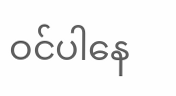ဝင်ပါနေ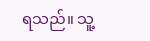ရသည်။ သူ့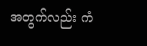အတွက်လည်း ကံ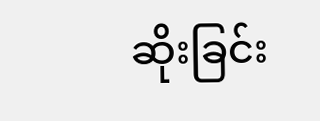ဆိုးခြင်း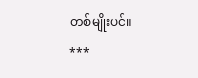တစ်မျိုးပင်။
***